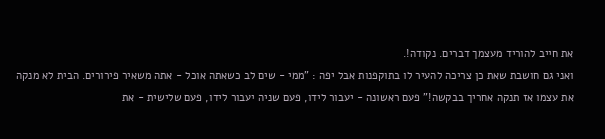את חייב להוריד מעצמך דברים. נקודה!.
ואני גם חושבת שאת כן צריכה להעיר לו בתוקפנות אבל יפה : "ממי - שים לב כשאתה אוכל - אתה משאיר פירורים. הבית לא מנקה את עצמו אז תנקה אחריך בבקשה!" פעם ראשונה - יעבור לידו, פעם שניה יעבור לידו, פעם שלישית - את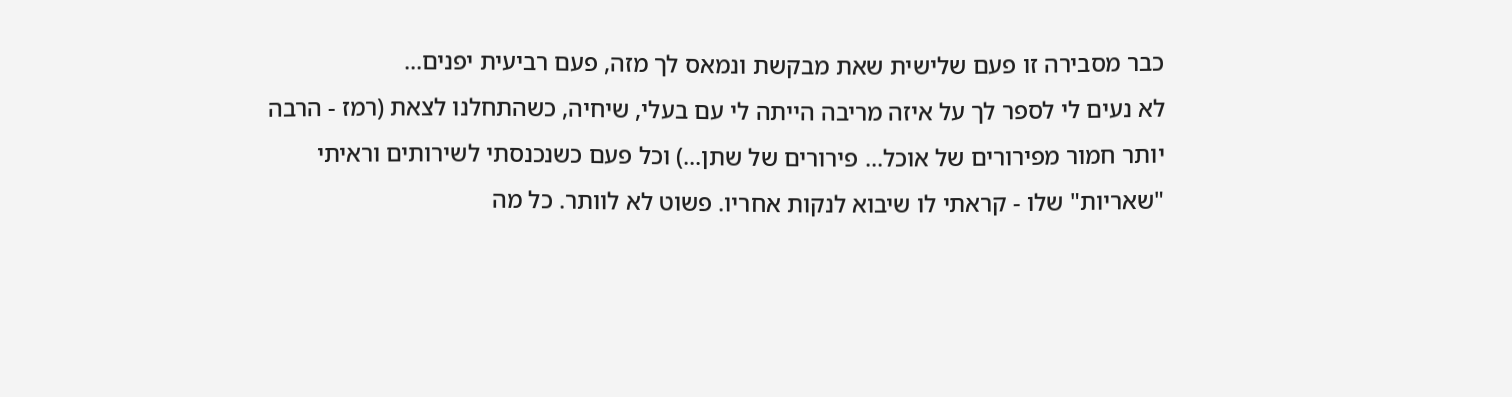כבר מסבירה זו פעם שלישית שאת מבקשת ונמאס לך מזה, פעם רביעית יפנים...
לא נעים לי לספר לך על איזה מריבה הייתה לי עם בעלי, שיחיה, כשהתחלנו לצאת (רמז - הרבה יותר חמור מפירורים של אוכל... פירורים של שתן...) וכל פעם כשנכנסתי לשירותים וראיתי "שאריות" שלו - קראתי לו שיבוא לנקות אחריו. פשוט לא לוותר. כל מה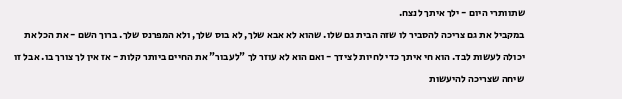שתוותרי היום - ילך איתך לנצח.
במקביל את גם צריכה להסביר לו שזה הבית גם שלו. שהוא לא אבא שלך, לא בוס שלך, ולא המפרנס שלך. ברוך השם - את הכל את יכולה לעשות לבד. הוא חי איתך כדי לחיות לצידך - ואם הוא לא עוזר לך "לעבור" את החיים ביותר קלות - אז אין לך צורך בו. אבל זו שיחה שצריכה להיעשות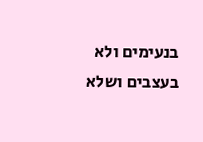בנעימים ולא בעצבים ושלא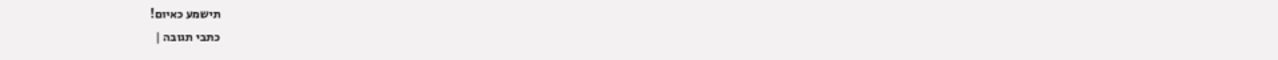תישמע כאיום!
כתבי תגובה |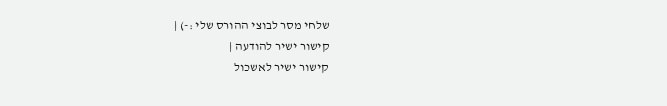שלחי מסר לבוצי ההורס שלי :-) |
קישור ישיר להודעה |
קישור ישיר לאשכול